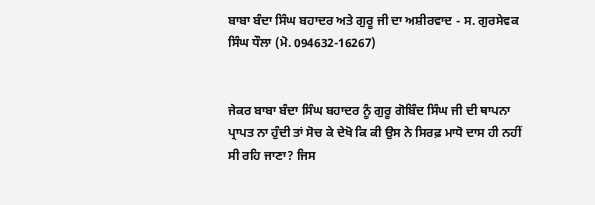ਬਾਬਾ ਬੰਦਾ ਸਿੰਘ ਬਹਾਦਰ ਅਤੇ ਗੁਰੂ ਜੀ ਦਾ ਅਸ਼ੀਰਵਾਦ - ਸ. ਗੁਰਸੇਵਕ ਸਿੰਘ ਧੌਲਾ (ਮੋ. 094632-16267)


ਜੇਕਰ ਬਾਬਾ ਬੰਦਾ ਸਿੰਘ ਬਹਾਦਰ ਨੂੰ ਗੁਰੂ ਗੋਬਿੰਦ ਸਿੰਘ ਜੀ ਦੀ ਥਾਪਨਾ ਪ੍ਰਾਪਤ ਨਾ ਹੁੰਦੀ ਤਾਂ ਸੋਚ ਕੇ ਦੇਖੋ ਕਿ ਕੀ ਉਸ ਨੇ ਸਿਰਫ਼ ਮਾਧੋ ਦਾਸ ਹੀ ਨਹੀਂ ਸੀ ਰਹਿ ਜਾਣਾ? ਜਿਸ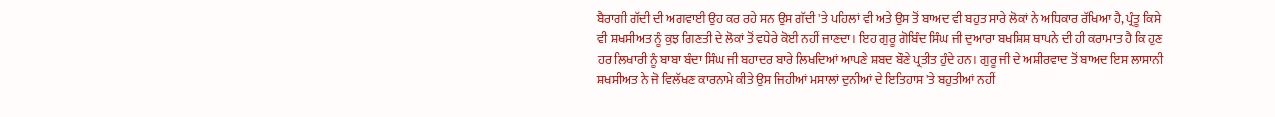ਬੈਰਾਗੀ ਗੱਦੀ ਦੀ ਅਗਵਾਈ ਉਹ ਕਰ ਰਹੇ ਸਨ ਉਸ ਗੱਦੀ 'ਤੇ ਪਹਿਲਾਂ ਵੀ ਅਤੇ ਉਸ ਤੋਂ ਬਾਅਦ ਵੀ ਬਹੁਤ ਸਾਰੇ ਲੋਕਾਂ ਨੇ ਅਧਿਕਾਰ ਰੱਖਿਆ ਹੈ, ਪ੍ਰੰਤੂ ਕਿਸੇ ਵੀ ਸ਼ਖਸੀਅਤ ਨੂੰ ਕੁਝ ਗਿਣਤੀ ਦੇ ਲੋਕਾਂ ਤੋਂ ਵਧੇਰੇ ਕੋਈ ਨਹੀਂ ਜਾਣਦਾ। ਇਹ ਗੁਰੂ ਗੋਬਿੰਦ ਸਿੰਘ ਜੀ ਦੁਆਰਾ ਬਖਸ਼ਿਸ਼ ਥਾਪਨੇ ਦੀ ਹੀ ਕਰਾਮਾਤ ਹੈ ਕਿ ਹੁਣ ਹਰ ਲਿਖਾਰੀ ਨੂੰ ਬਾਬਾ ਬੰਦਾ ਸਿੰਘ ਜੀ ਬਹਾਦਰ ਬਾਰੇ ਲਿਖਦਿਆਂ ਆਪਣੇ ਸ਼ਬਦ ਬੌਣੇ ਪ੍ਰਤੀਤ ਹੁੰਦੇ ਹਨ। ਗੁਰੂ ਜੀ ਦੇ ਅਸ਼ੀਰਵਾਦ ਤੋਂ ਬਾਅਦ ਇਸ ਲਾਸਾਨੀ ਸ਼ਖਸੀਅਤ ਨੇ ਜੋ ਵਿਲੱਖਣ ਕਾਰਨਾਮੇ ਕੀਤੇ ਉਸ ਜਿਹੀਆਂ ਮਸਾਲਾਂ ਦੁਨੀਆਂ ਦੇ ਇਤਿਹਾਸ 'ਤੇ ਬਹੁਤੀਆਂ ਨਹੀਂ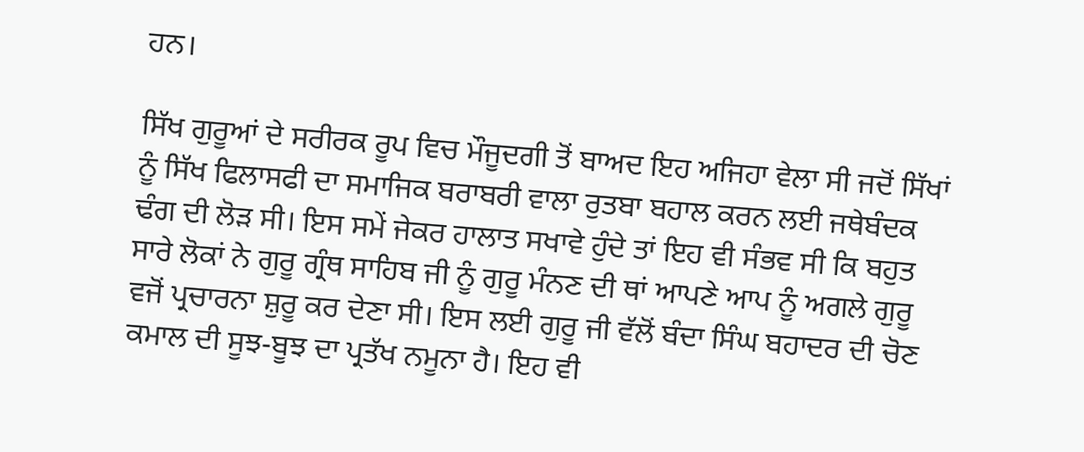ਹਨ।

ਸਿੱਖ ਗੁਰੂਆਂ ਦੇ ਸਰੀਰਕ ਰੂਪ ਵਿਚ ਮੌਜੂਦਗੀ ਤੋਂ ਬਾਅਦ ਇਹ ਅਜਿਹਾ ਵੇਲਾ ਸੀ ਜਦੋਂ ਸਿੱਖਾਂ ਨੂੰ ਸਿੱਖ ਫਿਲਾਸਫੀ ਦਾ ਸਮਾਜਿਕ ਬਰਾਬਰੀ ਵਾਲਾ ਰੁਤਬਾ ਬਹਾਲ ਕਰਨ ਲਈ ਜਥੇਬੰਦਕ ਢੰਗ ਦੀ ਲੋੜ ਸੀ। ਇਸ ਸਮੇਂ ਜੇਕਰ ਹਾਲਾਤ ਸਖਾਵੇ ਹੁੰਦੇ ਤਾਂ ਇਹ ਵੀ ਸੰਭਵ ਸੀ ਕਿ ਬਹੁਤ ਸਾਰੇ ਲੋਕਾਂ ਨੇ ਗੁਰੂ ਗ੍ਰੰਥ ਸਾਹਿਬ ਜੀ ਨੂੰ ਗੁਰੂ ਮੰਨਣ ਦੀ ਥਾਂ ਆਪਣੇ ਆਪ ਨੂੰ ਅਗਲੇ ਗੁਰੂ ਵਜੋਂ ਪ੍ਰਚਾਰਨਾ ਸ਼ੁਰੂ ਕਰ ਦੇਣਾ ਸੀ। ਇਸ ਲਈ ਗੁਰੂ ਜੀ ਵੱਲੋਂ ਬੰਦਾ ਸਿੰਘ ਬਹਾਦਰ ਦੀ ਚੋਣ ਕਮਾਲ ਦੀ ਸੂਝ-ਬੂਝ ਦਾ ਪ੍ਰਤੱਖ ਨਮੂਨਾ ਹੈ। ਇਹ ਵੀ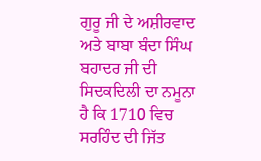ਗੁਰੂ ਜੀ ਦੇ ਅਸ਼ੀਰਵਾਦ ਅਤੇ ਬਾਬਾ ਬੰਦਾ ਸਿੰਘ ਬਹਾਦਰ ਜੀ ਦੀ ਸਿਦਕਦਿਲੀ ਦਾ ਨਮੂਨਾ ਹੈ ਕਿ 1710 ਵਿਚ ਸਰਹਿੰਦ ਦੀ ਜਿੱਤ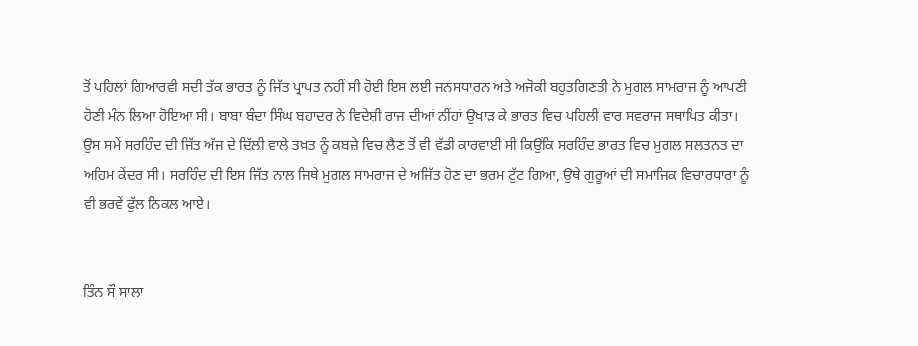ਤੋਂ ਪਹਿਲਾਂ ਗਿਆਰਵੀ ਸਦੀ ਤੱਕ ਭਾਰਤ ਨੂੰ ਜਿੱਤ ਪ੍ਰਾਪਤ ਨਹੀਂ ਸੀ ਹੋਈ ਇਸ ਲਈ ਜਨਸਧਾਰਨ ਅਤੇ ਅਜੋਕੀ ਬਹੁਤਗਿਣਤੀ ਨੇ ਮੁਗਲ ਸਾਮਰਾਜ ਨੂੰ ਆਪਣੀ ਹੋਣੀ ਮੰਨ ਲਿਆ ਹੋਇਆ ਸੀ। ਬਾਬਾ ਬੰਦਾ ਸਿੰਘ ਬਹਾਦਰ ਨੇ ਵਿਦੇਸ਼ੀ ਰਾਜ ਦੀਆਂ ਨੀਂਹਾਂ ਉਖਾੜ ਕੇ ਭਾਰਤ ਵਿਚ ਪਹਿਲੀ ਵਾਰ ਸਵਰਾਜ ਸਥਾਪਿਤ ਕੀਤਾ। ਉਸ ਸਮੇਂ ਸਰਹਿੰਦ ਦੀ ਜਿੱਤ ਅੱਜ ਦੇ ਦਿੱਲੀ ਵਾਲੇ ਤਖ਼ਤ ਨੂੰ ਕਬਜ਼ੇ ਵਿਚ ਲੈਣ ਤੋਂ ਵੀ ਵੱਡੀ ਕਾਰਵਾਈ ਸੀ ਕਿਉਂਕਿ ਸਰਹਿੰਦ ਭਾਰਤ ਵਿਚ ਮੁਗਲ ਸਲਤਨਤ ਦਾ ਅਹਿਮ ਕੇਂਦਰ ਸੀ। ਸਰਹਿੰਦ ਦੀ ਇਸ ਜਿੱਤ ਨਾਲ ਜਿਥੇ ਮੁਗਲ ਸਾਮਰਾਜ ਦੇ ਅਜਿੱਤ ਹੋਣ ਦਾ ਭਰਮ ਟੁੱਟ ਗਿਆ, ਉਥੇ ਗੁਰੂਆਂ ਦੀ ਸਮਾਜਿਕ ਵਿਚਾਰਧਾਰਾ ਨੂੰ ਵੀ ਭਰਵੇਂ ਫੁੱਲ ਨਿਕਲ ਆਏ।


ਤਿੰਨ ਸੌ ਸਾਲਾ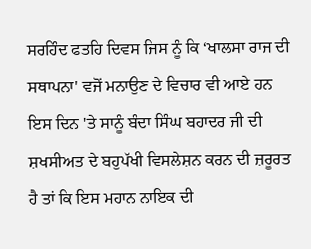ਸਰਹਿੰਦ ਫਤਹਿ ਦਿਵਸ ਜਿਸ ਨੂੰ ਕਿ ‘ਖਾਲਸਾ ਰਾਜ ਦੀ ਸਥਾਪਨਾ' ਵਜੋਂ ਮਨਾਉਣ ਦੇ ਵਿਚਾਰ ਵੀ ਆਏ ਹਨ ਇਸ ਦਿਨ 'ਤੇ ਸਾਨੂੰ ਬੰਦਾ ਸਿੰਘ ਬਹਾਦਰ ਜੀ ਦੀ ਸ਼ਖਸੀਅਤ ਦੇ ਬਹੁਪੱਖੀ ਵਿਸਲੇਸ਼ਨ ਕਰਨ ਦੀ ਜ਼ਰੂਰਤ ਹੈ ਤਾਂ ਕਿ ਇਸ ਮਹਾਨ ਨਾਇਕ ਦੀ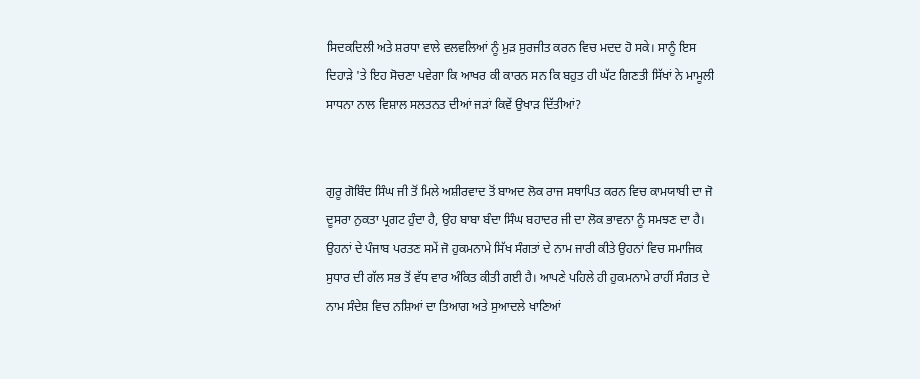ਸਿਦਕਦਿਲੀ ਅਤੇ ਸ਼ਰਧਾ ਵਾਲੇ ਵਲਵਲਿਆਂ ਨੂੰ ਮੁੜ ਸੁਰਜੀਤ ਕਰਨ ਵਿਚ ਮਦਦ ਹੋ ਸਕੇ। ਸਾਨੂੰ ਇਸ ਦਿਹਾੜੇ 'ਤੇ ਇਹ ਸੋਚਣਾ ਪਵੇਗਾ ਕਿ ਆਖਰ ਕੀ ਕਾਰਨ ਸਨ ਕਿ ਬਹੁਤ ਹੀ ਘੱਟ ਗਿਣਤੀ ਸਿੱਖਾਂ ਨੇ ਮਾਮੂਲੀ ਸਾਧਨਾ ਨਾਲ ਵਿਸ਼ਾਲ ਸਲਤਨਤ ਦੀਆਂ ਜੜਾਂ ਕਿਵੇਂ ਉਖਾੜ ਦਿੱਤੀਆਂ?


ਗੁਰੂ ਗੋਬਿੰਦ ਸਿੰਘ ਜੀ ਤੋਂ ਮਿਲੇ ਅਸ਼ੀਰਵਾਦ ਤੋਂ ਬਾਅਦ ਲੋਕ ਰਾਜ ਸਥਾਪਿਤ ਕਰਨ ਵਿਚ ਕਾਮਯਾਬੀ ਦਾ ਜੋ ਦੂਸਰਾ ਨੁਕਤਾ ਪ੍ਰਗਟ ਹੁੰਦਾ ਹੈ, ਉਹ ਬਾਬਾ ਬੰਦਾ ਸਿੰਘ ਬਹਾਦਰ ਜੀ ਦਾ ਲੋਕ ਭਾਵਨਾ ਨੂੰ ਸਮਝਣ ਦਾ ਹੈ। ਉਹਨਾਂ ਦੇ ਪੰਜਾਬ ਪਰਤਣ ਸਮੇਂ ਜੋ ਹੁਕਮਨਾਮੇ ਸਿੱਖ ਸੰਗਤਾਂ ਦੇ ਨਾਮ ਜਾਰੀ ਕੀਤੇ ਉਹਨਾਂ ਵਿਚ ਸਮਾਜਿਕ ਸੁਧਾਰ ਦੀ ਗੱਲ ਸਭ ਤੋਂ ਵੱਧ ਵਾਰ ਅੰਕਿਤ ਕੀਤੀ ਗਈ ਹੈ। ਆਪਣੇ ਪਹਿਲੇ ਹੀ ਹੁਕਮਨਾਮੇ ਰਾਹੀਂ ਸੰਗਤ ਦੇ ਨਾਮ ਸੰਦੇਸ਼ ਵਿਚ ਨਸ਼ਿਆਂ ਦਾ ਤਿਆਗ ਅਤੇ ਸੁਆਦਲੇ ਖਾਣਿਆਂ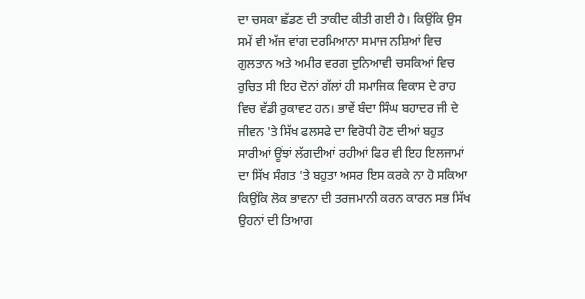ਦਾ ਚਸਕਾ ਛੱਡਣ ਦੀ ਤਾਕੀਦ ਕੀਤੀ ਗਈ ਹੈ। ਕਿਉਂਕਿ ਉਸ ਸਮੇਂ ਵੀ ਅੱਜ ਵਾਂਗ ਦਰਮਿਆਨਾ ਸਮਾਜ ਨਸ਼ਿਆਂ ਵਿਚ ਗੁਲਤਾਨ ਅਤੇ ਅਮੀਰ ਵਰਗ ਦੁਨਿਆਵੀ ਚਸਕਿਆਂ ਵਿਚ ਰੁਚਿਤ ਸੀ ਇਹ ਦੋਨਾਂ ਗੱਲਾਂ ਹੀ ਸਮਾਜਿਕ ਵਿਕਾਸ ਦੇ ਰਾਹ ਵਿਚ ਵੱਡੀ ਰੁਕਾਵਟ ਹਨ। ਭਾਵੇਂ ਬੰਦਾ ਸਿੰਘ ਬਹਾਦਰ ਜੀ ਦੇ ਜੀਵਨ 'ਤੇ ਸਿੱਖ ਫਲਸਫੇ ਦਾ ਵਿਰੋਧੀ ਹੋਣ ਦੀਆਂ ਬਹੁਤ ਸਾਰੀਆਂ ਊਂਝਾਂ ਲੱਗਦੀਆਂ ਰਹੀਆਂ ਫਿਰ ਵੀ ਇਹ ਇਲਜਾਮਾਂ ਦਾ ਸਿੱਖ ਸੰਗਤ 'ਤੇ ਬਹੁਤਾ ਅਸਰ ਇਸ ਕਰਕੇ ਨਾ ਹੋ ਸਕਿਆ ਕਿਉਂਕਿ ਲੋਕ ਭਾਵਨਾ ਦੀ ਤਰਜਮਾਨੀ ਕਰਨ ਕਾਰਨ ਸਭ ਸਿੱਖ ਉਹਨਾਂ ਦੀ ਤਿਆਗ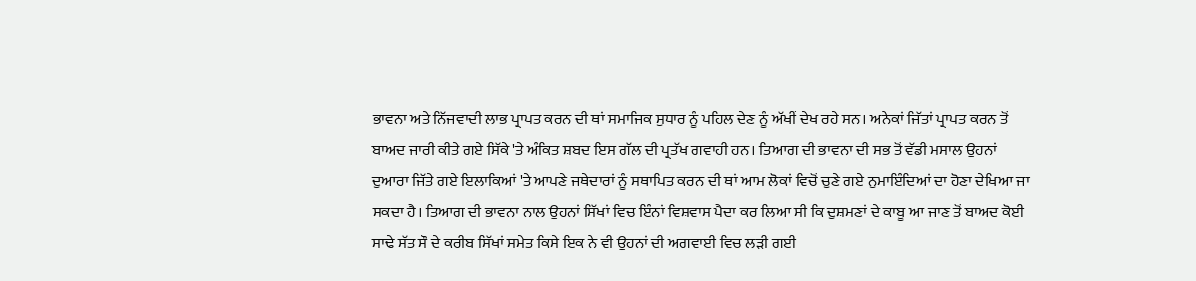ਭਾਵਨਾ ਅਤੇ ਨਿੱਜਵਾਦੀ ਲਾਭ ਪ੍ਰਾਪਤ ਕਰਨ ਦੀ ਥਾਂ ਸਮਾਜਿਕ ਸੁਧਾਰ ਨੂੰ ਪਹਿਲ ਦੇਣ ਨੂੰ ਅੱਖੀਂ ਦੇਖ ਰਹੇ ਸਨ। ਅਨੇਕਾਂ ਜਿੱਤਾਂ ਪ੍ਰਾਪਤ ਕਰਨ ਤੋਂ ਬਾਅਦ ਜਾਰੀ ਕੀਤੇ ਗਏ ਸਿੱਕੇ 'ਤੇ ਅੰਕਿਤ ਸ਼ਬਦ ਇਸ ਗੱਲ ਦੀ ਪ੍ਰਤੱਖ ਗਵਾਹੀ ਹਨ। ਤਿਆਗ ਦੀ ਭਾਵਨਾ ਦੀ ਸਭ ਤੋਂ ਵੱਡੀ ਮਸਾਲ ਉਹਨਾਂ ਦੁਆਰਾ ਜਿੱਤੇ ਗਏ ਇਲਾਕਿਆਂ 'ਤੇ ਆਪਣੇ ਜਥੇਦਾਰਾਂ ਨੂੰ ਸਥਾਪਿਤ ਕਰਨ ਦੀ ਥਾਂ ਆਮ ਲੋਕਾਂ ਵਿਚੋਂ ਚੁਣੇ ਗਏ ਨੁਮਾਇੰਦਿਆਂ ਦਾ ਹੋਣਾ ਦੇਖਿਆ ਜਾ ਸਕਦਾ ਹੈ। ਤਿਆਗ ਦੀ ਭਾਵਨਾ ਨਾਲ ਉਹਨਾਂ ਸਿੱਖਾਂ ਵਿਚ ਇੰਨਾਂ ਵਿਸ਼ਵਾਸ ਪੈਦਾ ਕਰ ਲਿਆ ਸੀ ਕਿ ਦੁਸ਼ਮਣਾਂ ਦੇ ਕਾਬੂ ਆ ਜਾਣ ਤੋਂ ਬਾਅਦ ਕੋਈ ਸਾਢੇ ਸੱਤ ਸੌ ਦੇ ਕਰੀਬ ਸਿੱਖਾਂ ਸਮੇਤ ਕਿਸੇ ਇਕ ਨੇ ਵੀ ਉਹਨਾਂ ਦੀ ਅਗਵਾਈ ਵਿਚ ਲੜੀ ਗਈ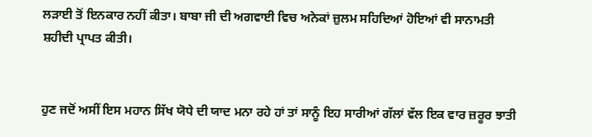ਲੜਾਈ ਤੋਂ ਇਨਕਾਰ ਨਹੀਂ ਕੀਤਾ। ਬਾਬਾ ਜੀ ਦੀ ਅਗਵਾਈ ਵਿਚ ਅਨੇਕਾਂ ਜ਼ੁਲਮ ਸਹਿਦਿਆਂ ਹੋਇਆਂ ਵੀ ਸਾਨਾਮਤੀ ਸ਼ਹੀਦੀ ਪ੍ਰਾਪਤ ਕੀਤੀ।


ਹੁਣ ਜਦੋਂ ਅਸੀਂ ਇਸ ਮਹਾਨ ਸਿੱਖ ਯੋਧੇ ਦੀ ਯਾਦ ਮਨਾ ਰਹੇ ਹਾਂ ਤਾਂ ਸਾਨੂੰ ਇਹ ਸਾਰੀਆਂ ਗੱਲਾਂ ਵੱਲ ਇਕ ਵਾਰ ਜ਼ਰੂਰ ਝਾਤੀ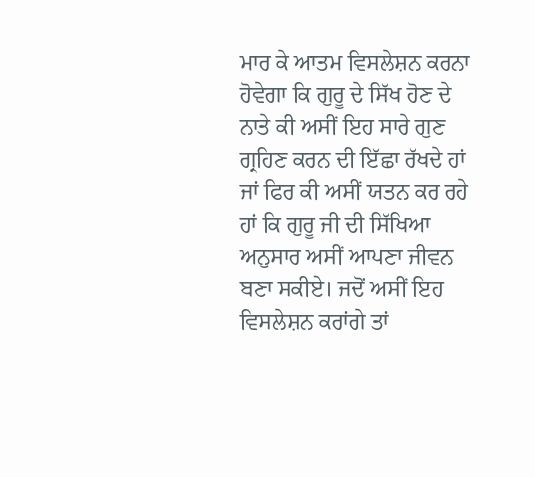ਮਾਰ ਕੇ ਆਤਮ ਵਿਸਲੇਸ਼ਨ ਕਰਨਾ ਹੋਵੇਗਾ ਕਿ ਗੁਰੂ ਦੇ ਸਿੱਖ ਹੋਣ ਦੇ ਨਾਤੇ ਕੀ ਅਸੀਂ ਇਹ ਸਾਰੇ ਗੁਣ ਗ੍ਰਹਿਣ ਕਰਨ ਦੀ ਇੱਛਾ ਰੱਖਦੇ ਹਾਂ ਜਾਂ ਫਿਰ ਕੀ ਅਸੀਂ ਯਤਨ ਕਰ ਰਹੇ ਹਾਂ ਕਿ ਗੁਰੂ ਜੀ ਦੀ ਸਿੱਖਿਆ ਅਨੁਸਾਰ ਅਸੀਂ ਆਪਣਾ ਜੀਵਨ ਬਣਾ ਸਕੀਏ। ਜਦੋਂ ਅਸੀਂ ਇਹ ਵਿਸਲੇਸ਼ਨ ਕਰਾਂਗੇ ਤਾਂ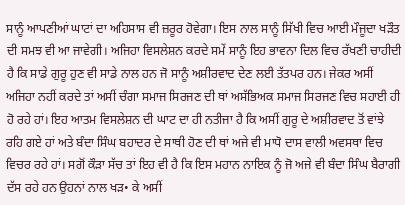ਸਾਨੂੰ ਆਪਣੀਆਂ ਘਾਟਾਂ ਦਾ ਅਹਿਸਾਸ ਵੀ ਜ਼ਰੂਰ ਹੋਵੇਗਾ। ਇਸ ਨਾਲ ਸਾਨੂੰ ਸਿੱਖੀ ਵਿਚ ਆਈ ਮੌਜੂਦਾ ਖੜੌਤ ਦੀ ਸਮਝ ਵੀ ਆ ਜਾਵੇਗੀ। ਅਜਿਹਾ ਵਿਸਲੇਸ਼ਨ ਕਰਦੇ ਸਮੇਂ ਸਾਨੂੰ ਇਹ ਭਾਵਨਾ ਦਿਲ ਵਿਚ ਰੱਖਣੀ ਚਾਹੀਦੀ ਹੈ ਕਿ ਸਾਡੇ ਗੁਰੂ ਹੁਣ ਵੀ ਸਾਡੇ ਨਾਲ ਹਨ ਜੋ ਸਾਨੂੰ ਅਸ਼ੀਰਵਾਦ ਦੇਣ ਲਈ ਤੱਤਪਰ ਹਨ। ਜੇਕਰ ਅਸੀਂ ਅਜਿਹਾ ਨਹੀਂ ਕਰਦੇ ਤਾਂ ਅਸੀਂ ਚੰਗਾ ਸਮਾਜ ਸਿਰਜਣ ਦੀ ਥਾਂ ਅਸੱਭਿਅਕ ਸਮਾਜ ਸਿਰਜਣ ਵਿਚ ਸਹਾਈ ਹੀ ਹੋ ਰਹੇ ਹਾਂ। ਇਹ ਆਤਮ ਵਿਸਲੇਸ਼ਨ ਦੀ ਘਾਟ ਦਾ ਹੀ ਨਤੀਜਾ ਹੈ ਕਿ ਅਸੀਂ ਗੁਰੂ ਦੇ ਅਸ਼ੀਰਵਾਦ ਤੋਂ ਵਾਂਝੇ ਰਹਿ ਗਏ ਹਾਂ ਅਤੇ ਬੰਦਾ ਸਿੰਘ ਬਹਾਦਰ ਦੇ ਸਾਥੀ ਹੋਣ ਦੀ ਥਾਂ ਅਜੇ ਵੀ ਮਾਧੋ ਦਾਸ ਵਾਲੀ ਅਵਸਥਾ ਵਿਚ ਵਿਚਰ ਰਹੇ ਹਾਂ। ਸਗੋਂ ਕੌੜਾ ਸੱਚ ਤਾਂ ਇਹ ਵੀ ਹੈ ਕਿ ਇਸ ਮਹਾਨ ਨਾਇਕ ਨੂੰ ਜੋ ਅਜੇ ਵੀ ਬੰਦਾ ਸਿੰਘ ਬੈਰਾਗੀ ਦੱਸ ਰਹੇ ਹਨ ਉਹਨਾਂ ਨਾਲ ਖੜ• ਕੇ ਅਸੀਂ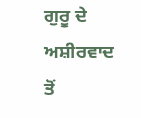ਗੁਰੂ ਦੇ ਅਸ਼ੀਰਵਾਦ ਤੋਂ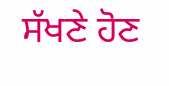ਸੱਖਣੇ ਹੋਣ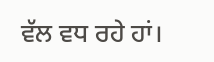ਵੱਲ ਵਧ ਰਹੇ ਹਾਂ।